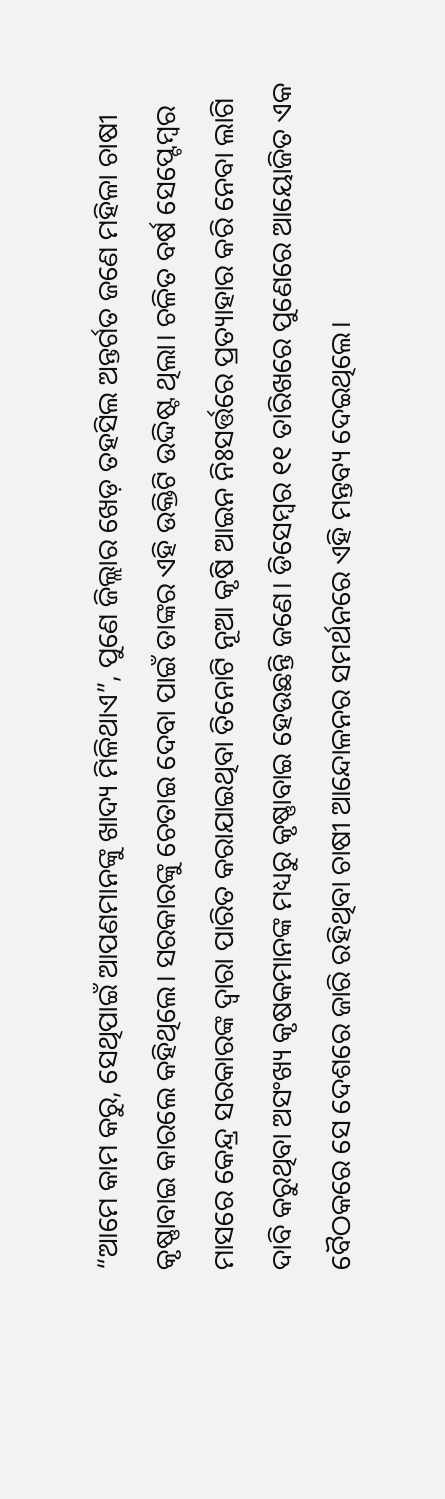“ଆମେ କାମ କରୁ, ସେଥିପାଇଁ ଆପଣମାନଙ୍କୁ ଖାଦ୍ୟ ମିଳିଥାଏ”, ପୁଣେ ଜିଲ୍ଲାର ଖେଡ଼ ତହସିଲ ଅନ୍ତର୍ଗତ ଜଣେ ମହିଳା ଚାଷୀ କୃଷ୍ଣାବାଇ କାରଲେ କହିଥିଲେ। ସରକାରଙ୍କୁ ଚେତାଇ ଦେବା ପାଇଁ ତାଙ୍କର ଏହି ଉକ୍ତିଟି ଉଦ୍ଦିଷ୍ଟ ଥିଲା। ଚଳିତ ବର୍ଷ ସେପ୍ଟେମ୍ବର ମାସରେ କେନ୍ଦ୍ର ସରକାରଙ୍କ ଦ୍ୱାରା ପାରିତ କରାଯାଇଥିବା ତିନୋଟି ନୂଆ କୃଷି ଆଇନ ନିଃସର୍ତ୍ତରେ ପ୍ରତ୍ୟାହାର କରି ନେବା ଲାଗି ଦାବି କରୁଥିବା ଅସଂଖ୍ୟ କୃଷକମାନଙ୍କ ମଧ୍ୟରୁ କୃଷ୍ଣାବାଇ ହେଉଛନ୍ତି ଜଣେ। ଡିସେମ୍ବର ୧୧ ତାରିଖରେ ପୁଣେରେ ଆୟୋଜିତ ଏକ ବୈଠକରେ ସେ ଦେଶରେ ଜାରି ରହିଥିବା ଚାଷୀ ଆନ୍ଦୋଳନର ସମର୍ଥନରେ ଏହି ମନ୍ତବ୍ୟ ଦେଇଥିଲେ।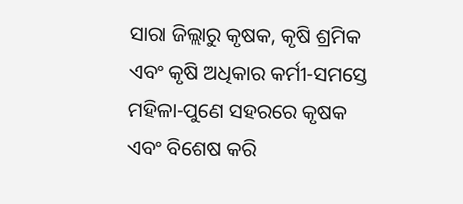ସାରା ଜିଲ୍ଲାରୁ କୃଷକ, କୃଷି ଶ୍ରମିକ ଏବଂ କୃଷି ଅଧିକାର କର୍ମୀ-ସମସ୍ତେ ମହିଳା-ପୁଣେ ସହରରେ କୃଷକ ଏବଂ ବିଶେଷ କରି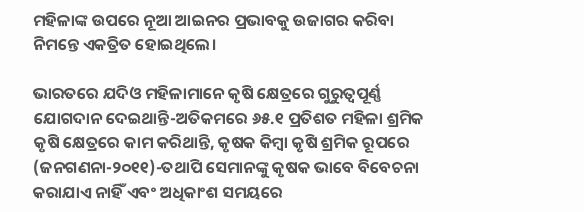ମହିଳାଙ୍କ ଉପରେ ନୂଆ ଆଇନର ପ୍ରଭାବକୁ ଉଜାଗର କରିବା ନିମନ୍ତେ ଏକତ୍ରିତ ହୋଇଥିଲେ।

ଭାରତରେ ଯଦିଓ ମହିଳାମାନେ କୃଷି କ୍ଷେତ୍ରରେ ଗୁରୁତ୍ୱପୂର୍ଣ୍ଣ ଯୋଗଦାନ ଦେଇଥାନ୍ତି-ଅତିକମରେ ୬୫.୧ ପ୍ରତିଶତ ମହିଳା ଶ୍ରମିକ କୃଷି କ୍ଷେତ୍ରରେ କାମ କରିଥାନ୍ତି, କୃଷକ କିମ୍ବା କୃଷି ଶ୍ରମିକ ରୂପରେ (ଜନଗଣନା-୨୦୧୧)-ତଥାପି ସେମାନଙ୍କୁ କୃଷକ ଭାବେ ବିବେଚନା କରାଯାଏ ନାହିଁ ଏବଂ ଅଧିକାଂଶ ସମୟରେ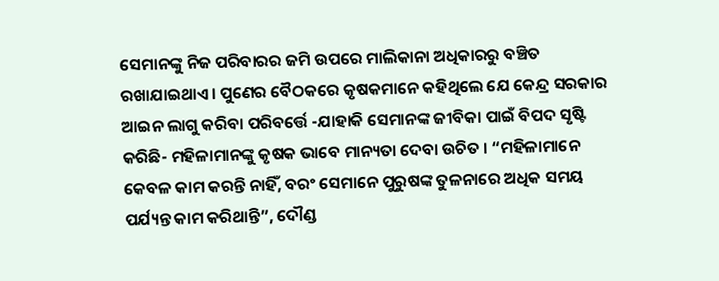ସେମାନଙ୍କୁ ନିଜ ପରିବାରର ଜମି ଉପରେ ମାଲିକାନା ଅଧିକାରରୁ ବଞ୍ଚିତ ରଖାଯାଇଥାଏ। ପୁଣେର ବୈଠକରେ କୃଷକମାନେ କହିଥିଲେ ଯେ କେନ୍ଦ୍ର ସରକାର ଆଇନ ଲାଗୁ କରିବା ପରିବର୍ତ୍ତେ -ଯାହାକି ସେମାନଙ୍କ ଜୀବିକା ପାଇଁ ବିପଦ ସୃଷ୍ଟି କରିଛି- ମହିଳାମାନଙ୍କୁ କୃଷକ ଭାବେ ମାନ୍ୟତା ଦେବା ଉଚିତ । “ମହିଳାମାନେ କେବଳ କାମ କରନ୍ତି ନାହିଁ, ବରଂ ସେମାନେ ପୁରୁଷଙ୍କ ତୁଳନାରେ ଅଧିକ ସମୟ ପର୍ଯ୍ୟନ୍ତ କାମ କରିଥାନ୍ତି”, ଦୌଣ୍ଡ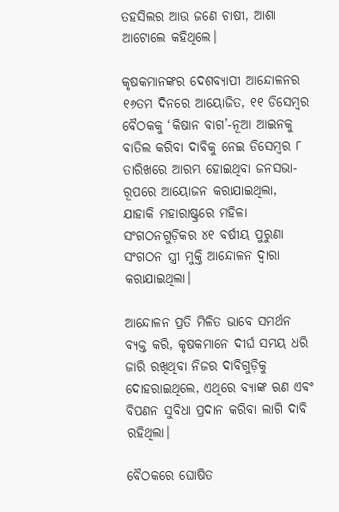ତହସିଲର ଆଉ ଜଣେ ଚାଷୀ, ଆଶା ଆଟୋଲେ କହିଥିଲେ।

କୃଷକମାନଙ୍କର ଦେଶବ୍ୟାପୀ ଆନ୍ଦୋଳନର ୧୬ତମ ଦିନରେ ଆୟୋଜିତ, ୧୧ ଡିସେମ୍ବର ବୈଠକକୁ ‘କିଷାନ ବାଗ’-ନୂଆ ଆଇନକୁ ବାତିଲ କରିବା ଦାବିକୁ ନେଇ ଡିସେମ୍ବର ୮ ତାରିଖରେ ଆରମ୍ଭ ହୋଇଥିବା ଜନସଭା- ରୂପରେ ଆୟୋଜନ କରାଯାଇଥିଲା, ଯାହାକି ମହାରାଷ୍ଟ୍ରରେ ମହିଳା ସଂଗଠନଗୁଡ଼ିକର ୪୧ ବର୍ଷୀୟ ପୁରୁଣା ସଂଗଠନ ସ୍ତ୍ରୀ ମୁକ୍ତି ଆନ୍ଦୋଳନ ଦ୍ୱାରା କରାଯାଇଥିଲା।

ଆନ୍ଦୋଳନ ପ୍ରତି ମିଳିତ ଭାବେ ସମର୍ଥନ ବ୍ୟକ୍ତ କରି, କୃଷକମାନେ ଦୀର୍ଘ ସମୟ ଧରି  ଜାରି ରଖିଥିବା ନିଜର ଦାବିଗୁଡ଼ିକୁ ଦୋହରାଇଥିଲେ, ଏଥିରେ ବ୍ୟାଙ୍କ ଋଣ ଏବଂ ବିପଣନ ସୁବିଧା ପ୍ରଦାନ କରିବା ଲାଗି ଦାବି ରହିଥିଲା।

ବୈଠକରେ ଘୋଷିତ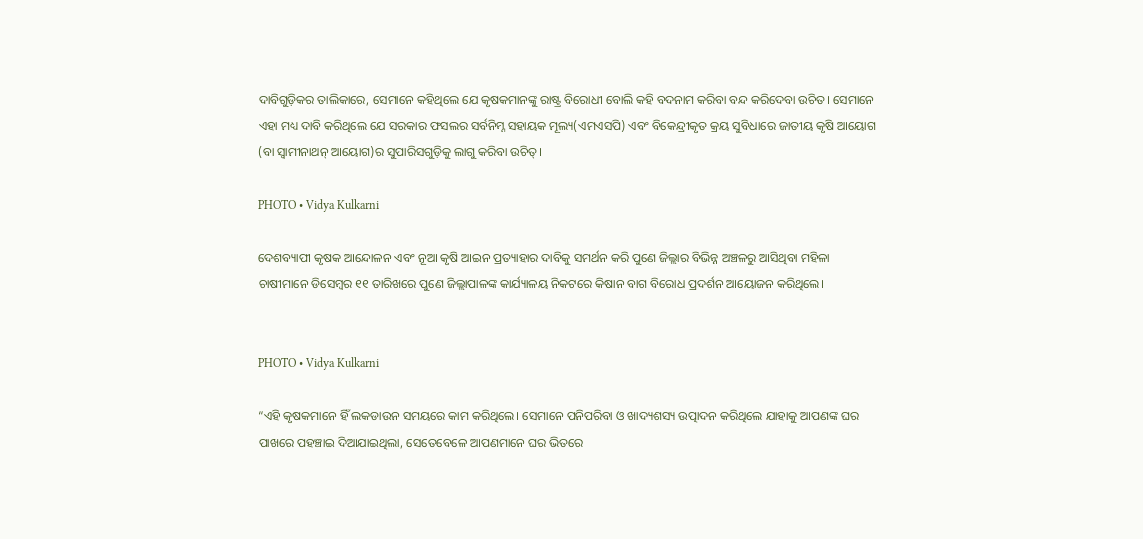ଦାବିଗୁଡ଼ିକର ତାଲିକାରେ, ସେମାନେ କହିଥିଲେ ଯେ କୃଷକମାନଙ୍କୁ ରାଷ୍ଟ୍ର ବିରୋଧୀ ବୋଲି କହି ବଦନାମ କରିବା ବନ୍ଦ କରିଦେବା ଉଚିତ। ସେମାନେ ଏହା ମଧ୍ୟ ଦାବି କରିଥିଲେ ଯେ ସରକାର ଫସଲର ସର୍ବନିମ୍ନ ସହାୟକ ମୂଲ୍ୟ(ଏମଏସପି) ଏବଂ ବିକେନ୍ଦ୍ରୀକୃତ କ୍ରୟ ସୁବିଧାରେ ଜାତୀୟ କୃଷି ଆୟୋଗ (ବା ସ୍ୱାମୀନାଥନ୍ ଆୟୋଗ)ର ସୁପାରିସଗୁଡ଼ିକୁ ଲାଗୁ କରିବା ଉଚିତ୍।

PHOTO • Vidya Kulkarni

ଦେଶବ୍ୟାପୀ କୃଷକ ଆନ୍ଦୋଳନ ଏବଂ ନୂଆ କୃଷି ଆଇନ ପ୍ରତ୍ୟାହାର ଦାବିକୁ ସମର୍ଥନ କରି ପୁଣେ ଜିଲ୍ଲାର ବିଭିନ୍ନ ଅଞ୍ଚଳରୁ ଆସିଥିବା ମହିଳା ଚାଷୀମାନେ ଡିସେମ୍ବର ୧୧ ତାରିଖରେ ପୁଣେ ଜିଲ୍ଲାପାଳଙ୍କ କାର୍ଯ୍ୟାଳୟ ନିକଟରେ କିଷାନ ବାଗ ବିରୋଧ ପ୍ରଦର୍ଶନ ଆୟୋଜନ କରିଥିଲେ।


PHOTO • Vidya Kulkarni

“ଏହି କୃଷକମାନେ ହିଁ ଲକଡାଉନ ସମୟରେ କାମ କରିଥିଲେ। ସେମାନେ ପନିପରିବା ଓ ଖାଦ୍ୟଶସ୍ୟ ଉତ୍ପାଦନ କରିଥିଲେ ଯାହାକୁ ଆପଣଙ୍କ ଘର ପାଖରେ ପହଞ୍ଚାଇ ଦିଆଯାଇଥିଲା, ସେତେବେଳେ ଆପଣମାନେ ଘର ଭିତରେ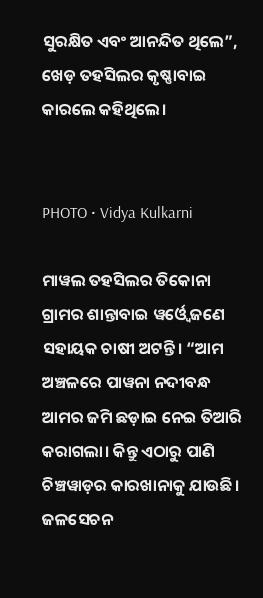ସୁରକ୍ଷିତ ଏବଂ ଆନନ୍ଦିତ ଥିଲେ”, ଖେଡ଼ ତହସିଲର କୃଷ୍ଣାବାଇ କାରଲେ କହିଥିଲେ।


PHOTO • Vidya Kulkarni

ମାୱଲ ତହସିଲର ତିକୋନା ଗ୍ରାମର ଶାନ୍ତାବାଇ ୱର୍ଓ୍ୱେ ଜଣେ ସହାୟକ ଚାଷୀ ଅଟନ୍ତି। “ଆମ ଅଞ୍ଚଳରେ ପାୱନା ନଦୀବନ୍ଧ ଆମର ଜମି ଛଡ଼ାଇ ନେଇ ତିଆରି କରାଗଲା। କିନ୍ତୁ ଏଠାରୁ ପାଣି ଚିଞ୍ଚୱାଡ଼ର କାରଖାନାକୁ ଯାଉଛି। ଜଳସେଚନ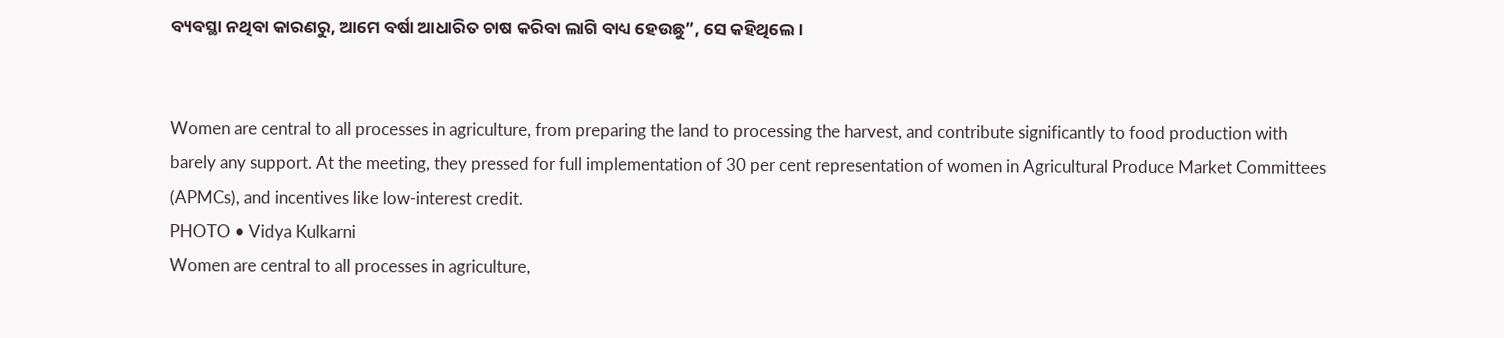ବ୍ୟବସ୍ଥା ନଥିବା କାରଣରୁ, ଆମେ ବର୍ଷା ଆଧାରିତ ଚାଷ କରିବା ଲାଗି ବାଧ୍ୟ ହେଉଛୁ”, ସେ କହିଥିଲେ।


Women are central to all processes in agriculture, from preparing the land to processing the harvest, and contribute significantly to food production with barely any support. At the meeting, they pressed for full implementation of 30 per cent representation of women in Agricultural Produce Market Committees (APMCs), and incentives like low-interest credit.
PHOTO • Vidya Kulkarni
Women are central to all processes in agriculture,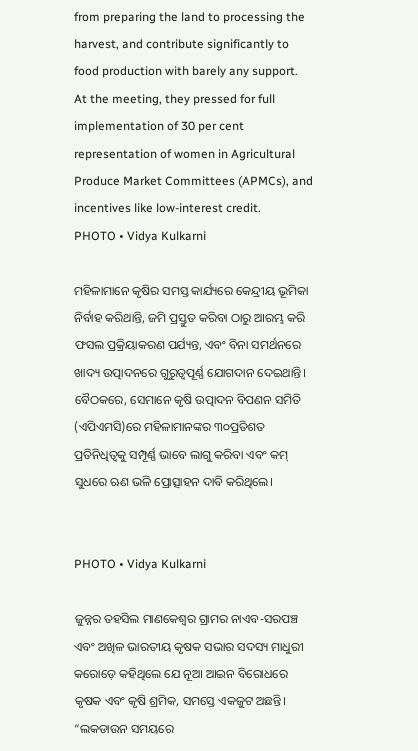from preparing the land to processing the harvest, and contribute significantly to food production with barely any support. At the meeting, they pressed for full implementation of 30 per cent representation of women in Agricultural Produce Market Committees (APMCs), and incentives like low-interest credit.
PHOTO • Vidya Kulkarni

ମହିଳାମାନେ କୃଷିର ସମସ୍ତ କାର୍ଯ୍ୟରେ କେନ୍ଦ୍ରୀୟ ଭୂମିକା ନିର୍ବାହ କରିଥାନ୍ତି, ଜମି ପ୍ରସ୍ତୁତ କରିବା ଠାରୁ ଆରମ୍ଭ କରି ଫସଲ ପ୍ରକ୍ରିୟାକରଣ ପର୍ଯ୍ୟନ୍ତ, ଏବଂ ବିନା ସମର୍ଥନରେ ଖାଦ୍ୟ ଉତ୍ପାଦନରେ ଗୁରୁତ୍ୱପୂର୍ଣ୍ଣ ଯୋଗଦାନ ଦେଇଥାନ୍ତି। ବୈଠକରେ, ସେମାନେ କୃଷି ଉତ୍ପାଦନ ବିପଣନ ସମିତି (ଏପିଏମସି)ରେ ମହିଳାମାନଙ୍କର ୩୦ପ୍ରତିଶତ ପ୍ରତିନିଧିତ୍ୱକୁ ସମ୍ପୂର୍ଣ୍ଣ ଭାବେ ଲାଗୁ କରିବା ଏବଂ କମ୍‌ ସୁଧରେ ଋଣ ଭଳି ପ୍ରୋତ୍ସାହନ ଦାବି କରିଥିଲେ।


PHOTO • Vidya Kulkarni

ଜୁନ୍ନର ତହସିଲ ମାଣକେଶ୍ୱର ଗ୍ରାମର ନାଏବ-ସରପଞ୍ଚ ଏବଂ ଅଖିଳ ଭାରତୀୟ କୃଷକ ସଭାର ସଦସ୍ୟ ମାଧୁରୀ କରୋଡ଼େ କହିଥିଲେ ଯେ ନୂଆ ଆଇନ ବିରୋଧରେ କୃଷକ ଏବଂ କୃଷି ଶ୍ରମିକ, ସମସ୍ତେ ଏକଜୁଟ ଅଛନ୍ତି। “ଲକଡାଉନ ସମୟରେ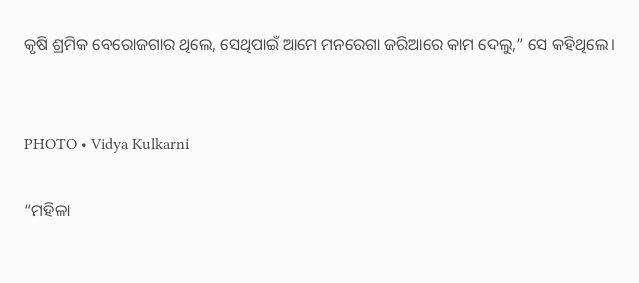କୃଷି ଶ୍ରମିକ ବେରୋଜଗାର ଥିଲେ, ସେଥିପାଇଁ ଆମେ ମନରେଗା ଜରିଆରେ କାମ ଦେଲୁ,” ସେ କହିଥିଲେ।


PHOTO • Vidya Kulkarni

“ମହିଳା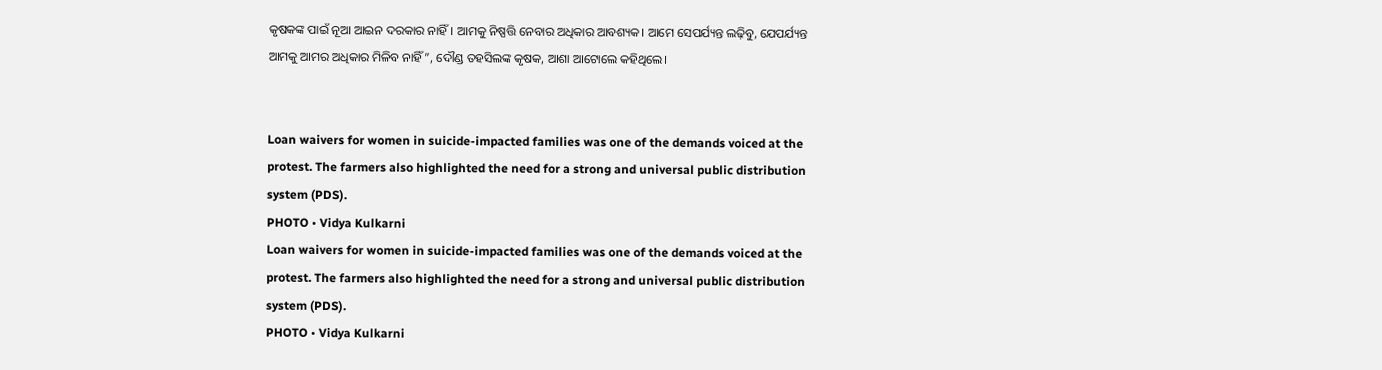କୃଷକଙ୍କ ପାଇଁ ନୂଆ ଆଇନ ଦରକାର ନାହିଁ। ଆମକୁ ନିଷ୍ପତ୍ତି ନେବାର ଅଧିକାର ଆବଶ୍ୟକ। ଆମେ ସେପର୍ଯ୍ୟନ୍ତ ଲଢ଼ିବୁ, ଯେପର୍ଯ୍ୟନ୍ତ ଆମକୁ ଆମର ଅଧିକାର ମିଳିବ ନାହିଁ”, ଦୌଣ୍ଡ ତହସିଲଙ୍କ କୃଷକ, ଆଶା ଆଟୋଲେ କହିଥିଲେ।


Loan waivers for women in suicide-impacted families was one of the demands voiced at the protest. The farmers also highlighted the need for a strong and universal public distribution system (PDS).
PHOTO • Vidya Kulkarni
Loan waivers for women in suicide-impacted families was one of the demands voiced at the protest. The farmers also highlighted the need for a strong and universal public distribution system (PDS).
PHOTO • Vidya Kulkarni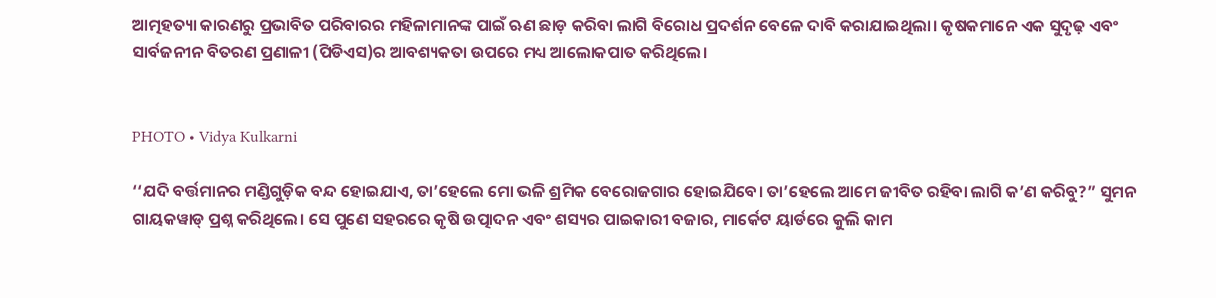ଆତ୍ମହତ୍ୟା କାରଣରୁ ପ୍ରଭାବିତ ପରିବାରର ମହିଳାମାନଙ୍କ ପାଇଁ ଋଣ ଛାଡ଼ କରିବା ଲାଗି ବିରୋଧ ପ୍ରଦର୍ଶନ ବେଳେ ଦାବି କରାଯାଇଥିଲା। କୃଷକମାନେ ଏକ ସୁଦୃଢ଼ ଏବଂ ସାର୍ବଜନୀନ ବିତରଣ ପ୍ରଣାଳୀ (ପିଡିଏସ)ର ଆବଶ୍ୟକତା ଉପରେ ମଧ୍ୟ ଆଲୋକପାତ କରିଥିଲେ।


PHOTO • Vidya Kulkarni

‘‘ଯଦି ବର୍ତ୍ତମାନର ମଣ୍ଡିଗୁଡ଼ିକ ବନ୍ଦ ହୋଇଯାଏ, ତା’ହେଲେ ମୋ ଭଳି ଶ୍ରମିକ ବେରୋଜଗାର ହୋଇଯିବେ। ତା’ହେଲେ ଆମେ ଜୀବିତ ରହିବା ଲାଗି କ’ଣ କରିବୁ?” ସୁମନ ଗାୟକୱାଡ୍ ପ୍ରଶ୍ନ କରିଥିଲେ। ସେ ପୁଣେ ସହରରେ କୃଷି ଉତ୍ପାଦନ ଏବଂ ଶସ୍ୟର ପାଇକାରୀ ବଜାର, ମାର୍କେଟ ୟାର୍ଡରେ କୁଲି କାମ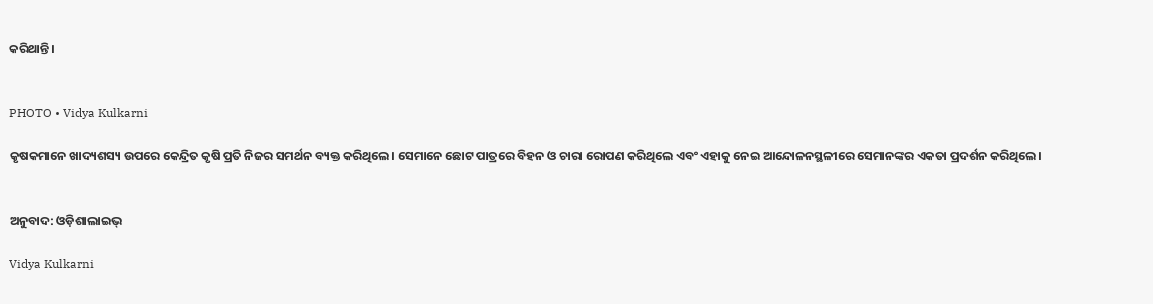କରିଥାନ୍ତି।


PHOTO • Vidya Kulkarni

କୃଷକମାନେ ଖାଦ୍ୟଶସ୍ୟ ଉପରେ କେନ୍ଦ୍ରିତ କୃଷି ପ୍ରତି ନିଜର ସମର୍ଥନ ବ୍ୟକ୍ତ କରିଥିଲେ। ସେମାନେ ଛୋଟ ପାତ୍ରରେ ବିହନ ଓ ଚାରା ରୋପଣ କରିଥିଲେ ଏବଂ ଏହାକୁ ନେଇ ଆନ୍ଦୋଳନସ୍ଥଳୀରେ ସେମାନଙ୍କର ଏକତା ପ୍ରଦର୍ଶନ କରିଥିଲେ।


ଅନୁବାଦ: ଓଡ଼ିଶାଲାଇଭ୍‍

Vidya Kulkarni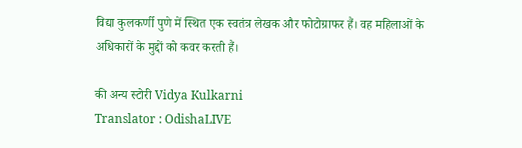विद्या कुलकर्णी पुणे में स्थित एक स्वतंत्र लेखक और फोटोग्राफर हैं। वह महिलाओं के अधिकारों के मुद्दों को कवर करती हैं।

की अन्य स्टोरी Vidya Kulkarni
Translator : OdishaLIVE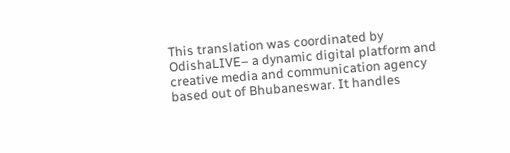This translation was coordinated by OdishaLIVE– a dynamic digital platform and creative media and communication agency based out of Bhubaneswar. It handles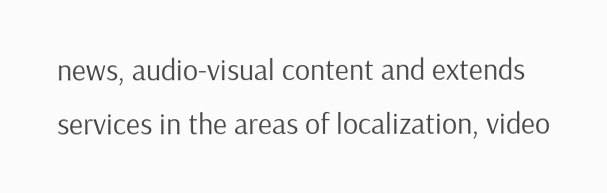news, audio-visual content and extends services in the areas of localization, video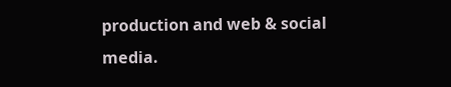production and web & social media.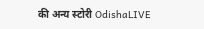की अन्य स्टोरी OdishaLIVE